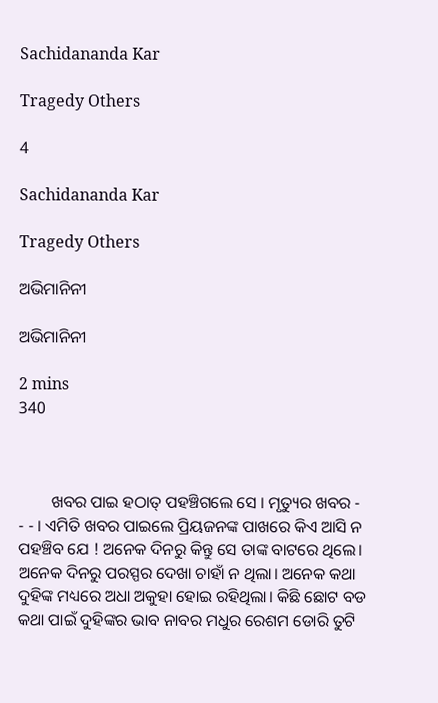Sachidananda Kar

Tragedy Others

4

Sachidananda Kar

Tragedy Others

ଅଭିମାନିନୀ

ଅଭିମାନିନୀ

2 mins
340



        ଖବର ପାଇ ହଠାତ୍ ପହଞ୍ଚିଗଲେ ସେ । ମୃତ୍ୟୁର ଖବର - - - । ଏମିତି ଖବର ପାଇଲେ ପ୍ରିୟଜନଙ୍କ ପାଖରେ କିଏ ଆସି ନ ପହଞ୍ଚିବ ଯେ ! ଅନେକ ଦିନରୁ କିନ୍ତୁ ସେ ତାଙ୍କ ବାଟରେ ଥିଲେ। ଅନେକ ଦିନରୁ ପରସ୍ପର ଦେଖା ଚାହାଁ ନ ଥିଲା। ଅନେକ କଥା ଦୁହିଙ୍କ ମଧ୍ୟରେ ଅଧା ଅକୁହା ହୋଇ ରହିଥିଲା। କିଛି ଛୋଟ ବଡ କଥା ପାଇଁ ଦୁହିଙ୍କର ଭାବ ନାବର ମଧୁର ରେଶମ ଡୋରି ତୁଟି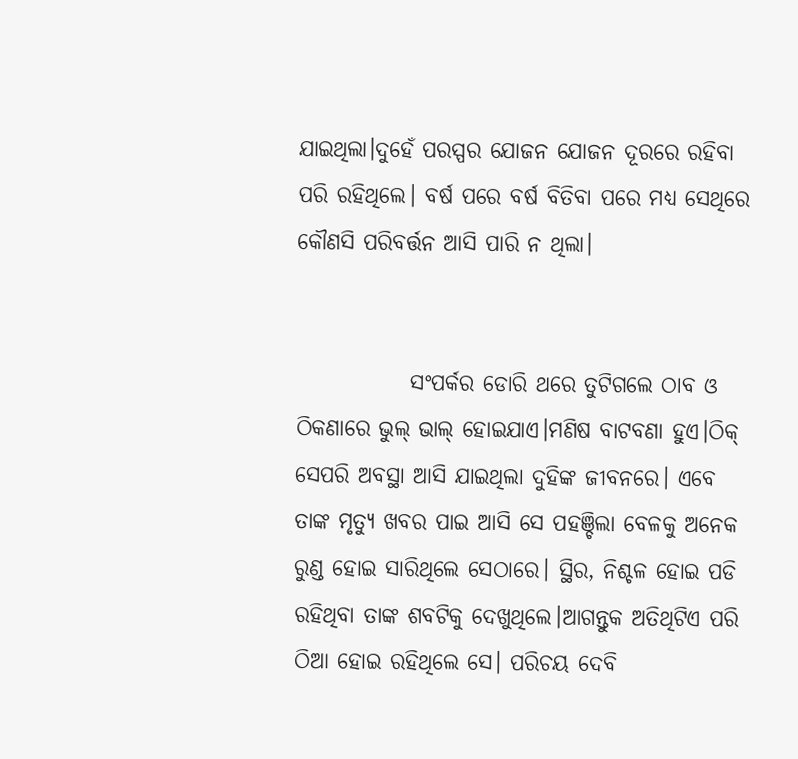ଯାଇଥିଲା।ଦୁହେଁ ପରସ୍ପର ଯୋଜନ ଯୋଜନ ଦୂରରେ ରହିବା ପରି ରହିଥିଲେ। ବର୍ଷ ପରେ ବର୍ଷ ବିତିବା ପରେ ମଧ୍ୟ ସେଥିରେ କୌଣସି ପରିବର୍ତ୍ତନ ଆସି ପାରି ନ ଥିଲା।


             ସଂପର୍କର ଡୋରି ଥରେ ତୁଟିଗଲେ ଠାବ ଓ ଠିକଣାରେ ଭୁଲ୍ ଭାଲ୍ ହୋଇଯାଏ।ମଣିଷ ବାଟବଣା ହୁଏ।ଠିକ୍ ସେପରି ଅବସ୍ଥା ଆସି ଯାଇଥିଲା ଦୁହିଙ୍କ ଜୀବନରେ। ଏବେ ତାଙ୍କ ମୃତ୍ୟୁ ଖବର ପାଇ ଆସି ସେ ପହଞ୍ଚିଲା ବେଳକୁ ଅନେକ ରୁଣ୍ଡ ହୋଇ ସାରିଥିଲେ ସେଠାରେ। ସ୍ଥିର, ନିଶ୍ଚଳ ହୋଇ ପଡି ରହିଥିବା ତାଙ୍କ ଶବଟିକୁ ଦେଖୁଥିଲେ।ଆଗନ୍ତୁକ ଅତିଥିଟିଏ ପରି ଠିଆ ହୋଇ ରହିଥିଲେ ସେ। ପରିଚୟ ଦେବି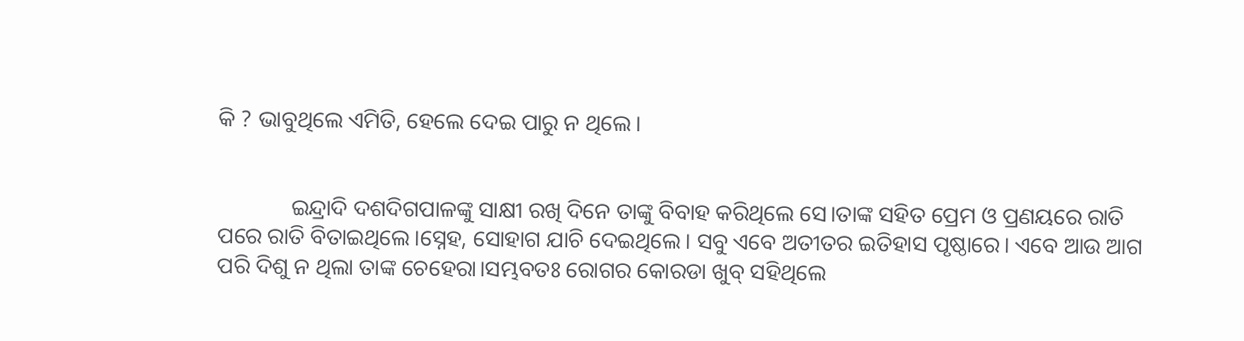କି ? ଭାବୁଥିଲେ ଏମିତି, ହେଲେ ଦେଇ ପାରୁ ନ ଥିଲେ।


             ଇନ୍ଦ୍ରାଦି ଦଶଦିଗପାଳଙ୍କୁ ସାକ୍ଷୀ ରଖି ଦିନେ ତାଙ୍କୁ ବିବାହ କରିଥିଲେ ସେ।ତାଙ୍କ ସହିତ ପ୍ରେମ ଓ ପ୍ରଣୟରେ ରାତି ପରେ ରାତି ବିତାଇଥିଲେ।ସ୍ନେହ, ସୋହାଗ ଯାଚି ଦେଇଥିଲେ। ସବୁ ଏବେ ଅତୀତର ଇତିହାସ ପୃଷ୍ଠାରେ। ଏବେ ଆଉ ଆଗ ପରି ଦିଶୁ ନ ଥିଲା ତାଙ୍କ ଚେହେରା।ସମ୍ଭବତଃ ରୋଗର କୋରଡା ଖୁବ୍ ସହିଥିଲେ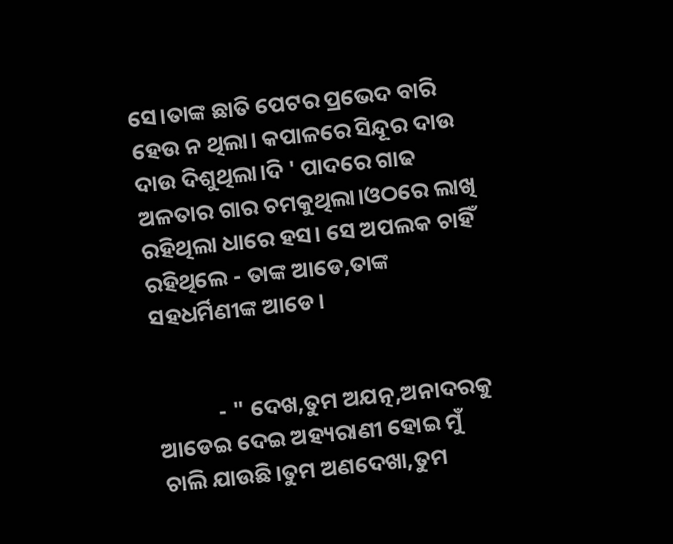ସେ।ତାଙ୍କ ଛାତି ପେଟର ପ୍ରଭେଦ ବାରି ହେଉ ନ ଥିଲା। କପାଳରେ ସିନ୍ଦୂର ଦାଉ ଦାଉ ଦିଶୁଥିଲା।ଦି ' ପାଦରେ ଗାଢ ଅଳତାର ଗାର ଚମକୁଥିଲା।ଓଠରେ ଲାଖି ରହିଥିଲା ଧାରେ ହସ। ସେ ଅପଲକ ଚାହିଁ ରହିଥିଲେ - ତାଙ୍କ ଆଡେ,ତାଙ୍କ ସହଧର୍ମିଣୀଙ୍କ ଆଡେ।


            - " ଦେଖ,ତୁମ ଅଯତ୍ନ,ଅନାଦରକୁ ଆଡେଇ ଦେଇ ଅହ୍ୟରାଣୀ ହୋଇ ମୁଁ ଚାଲି ଯାଉଛି।ତୁମ ଅଣଦେଖା,ତୁମ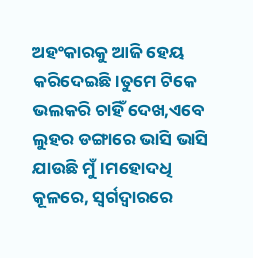ଅହଂକାରକୁ ଆଜି ହେୟ କରିଦେଇଛି।ତୁମେ ଟିକେ ଭଲକରି ଚାହିଁ ଦେଖ,ଏବେ ଲୁହର ଡଙ୍ଗାରେ ଭାସି ଭାସି ଯାଉଛି ମୁଁ।ମହୋଦଧି କୂଳରେ, ସ୍ବର୍ଗଦ୍ବାରରେ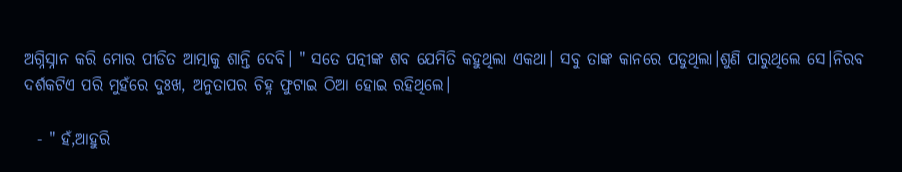ଅଗ୍ନିସ୍ନାନ କରି ମୋର ପୀଡିତ ଆତ୍ମାକୁ ଶାନ୍ତି ଦେବି। " ସତେ ପତ୍ନୀଙ୍କ ଶବ ଯେମିତି କହୁଥିଲା ଏକଥା। ସବୁ ତାଙ୍କ କାନରେ ପଡୁଥିଲା।ଶୁଣି ପାରୁଥିଲେ ସେ।ନିରବ ଦର୍ଶକଟିଏ ପରି ମୁହଁରେ ଦୁଃଖ, ଅନୁତାପର ଚିହ୍ନ ଫୁଟାଇ ଠିଆ ହୋଇ ରହିଥିଲେ।

  - " ହଁ,ଆହୁରି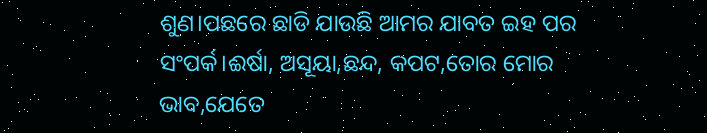ଶୁଣ।ପଛରେ ଛାଡି ଯାଉଛି ଆମର ଯାବତ ଇହ ପର ସଂପର୍କ।ଈର୍ଷା, ଅସୂୟା,ଛନ୍ଦ, କପଟ,ତୋର ମୋର ଭାବ,ଯେତେ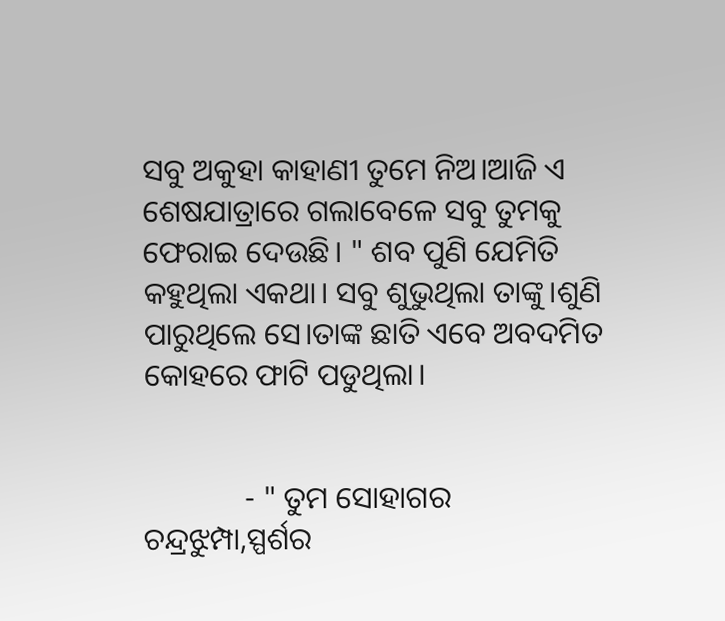ସବୁ ଅକୁହା କାହାଣୀ ତୁମେ ନିଅ।ଆଜି ଏ ଶେଷଯାତ୍ରାରେ ଗଲାବେଳେ ସବୁ ତୁମକୁ ଫେରାଇ ଦେଉଛି। " ଶବ ପୁଣି ଯେମିତି କହୁଥିଲା ଏକଥା। ସବୁ ଶୁଭୁଥିଲା ତାଙ୍କୁ।ଶୁଣି ପାରୁଥିଲେ ସେ।ତାଙ୍କ ଛାତି ଏବେ ଅବଦମିତ କୋହରେ ଫାଟି ପଡୁଥିଲା।


             - " ତୁମ ସୋହାଗର ଚନ୍ଦ୍ରଝୁମ୍ପା,ସ୍ପର୍ଶର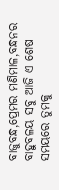ବାଜୁବନ୍ଧ,ପ୍ରେମର ମଣିମାଳ,ବନ୍ଧନର ବାହୁବଳୟ ସବୁ ଆଜି ଏ ଶେଷ ସମୟରେ ତୁମକୁ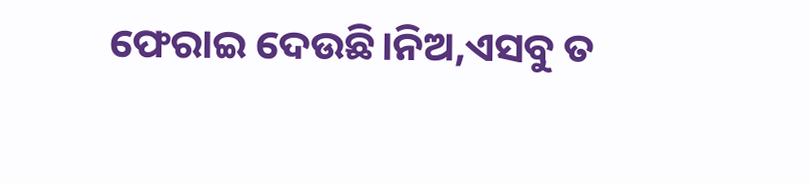ଫେରାଇ ଦେଉଛି।ନିଅ,ଏସବୁ ତ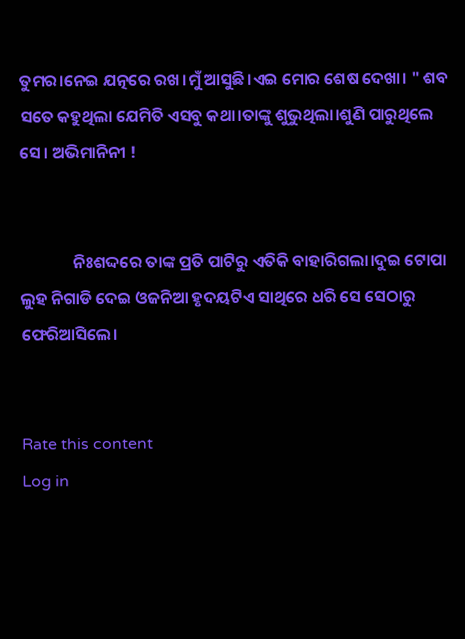ତୁମର।ନେଇ ଯତ୍ନରେ ରଖ।ମୁଁ ଆସୁଛି।ଏଇ ମୋର ଶେଷ ଦେଖା। " ଶବ ସତେ କହୁଥିଲା ଯେମିତି ଏସବୁ କଥା।ତାଙ୍କୁ ଶୁଭୁଥିଲା।ଶୁଣି ପାରୁଥିଲେ ସେ। ଅଭିମାନିନୀ !


              ନିଃଶଦ୍ଦରେ ତାଙ୍କ ପ୍ରତି ପାଟିରୁ ଏତିକି ବାହାରିଗଲା।ଦୁଇ ଟୋପା ଲୁହ ନିଗାଡି ଦେଇ ଓଜନିଆ ହୃଦୟଟିଏ ସାଥିରେ ଧରି ସେ ସେଠାରୁ ଫେରିଆସିଲେ।


Rate this content
Log in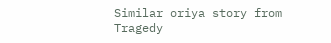Similar oriya story from Tragedy